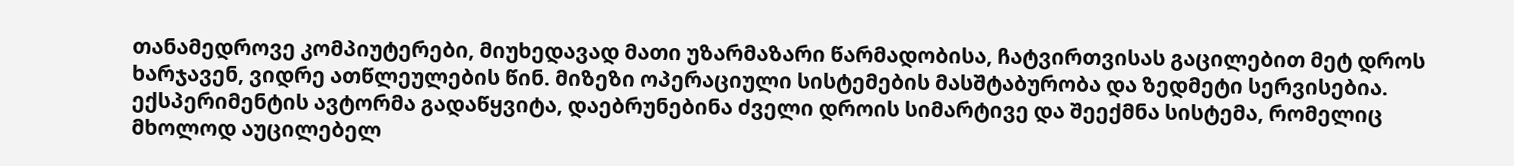თანამედროვე კომპიუტერები, მიუხედავად მათი უზარმაზარი წარმადობისა, ჩატვირთვისას გაცილებით მეტ დროს ხარჯავენ, ვიდრე ათწლეულების წინ. მიზეზი ოპერაციული სისტემების მასშტაბურობა და ზედმეტი სერვისებია. ექსპერიმენტის ავტორმა გადაწყვიტა, დაებრუნებინა ძველი დროის სიმარტივე და შეექმნა სისტემა, რომელიც მხოლოდ აუცილებელ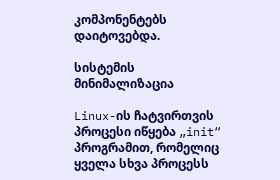კომპონენტებს დაიტოვებდა.

სისტემის მინიმალიზაცია

Linux-ის ჩატვირთვის პროცესი იწყება „init“ პროგრამით, რომელიც ყველა სხვა პროცესს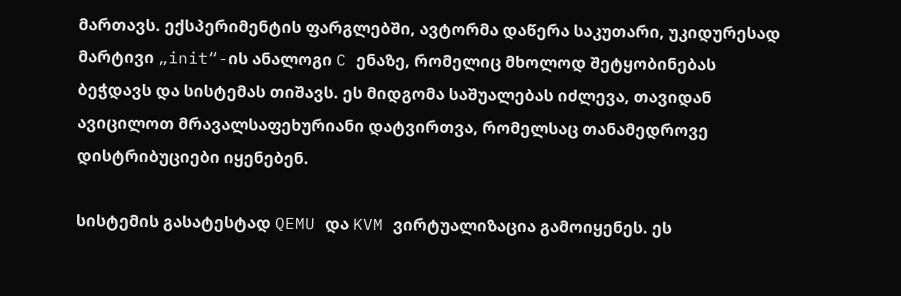მართავს. ექსპერიმენტის ფარგლებში, ავტორმა დაწერა საკუთარი, უკიდურესად მარტივი „init“-ის ანალოგი C ენაზე, რომელიც მხოლოდ შეტყობინებას ბეჭდავს და სისტემას თიშავს. ეს მიდგომა საშუალებას იძლევა, თავიდან ავიცილოთ მრავალსაფეხურიანი დატვირთვა, რომელსაც თანამედროვე დისტრიბუციები იყენებენ.

სისტემის გასატესტად QEMU და KVM ვირტუალიზაცია გამოიყენეს. ეს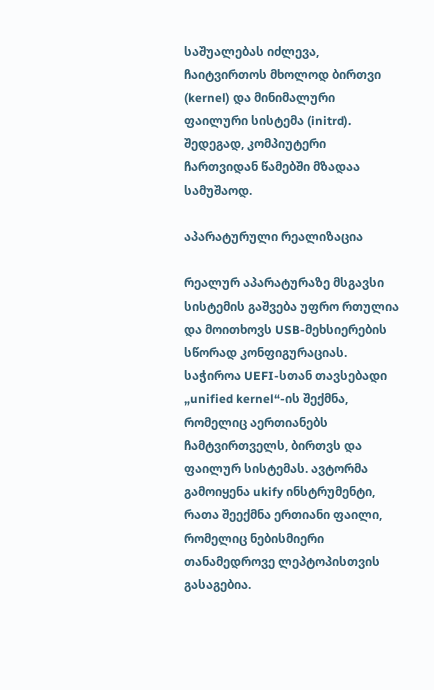საშუალებას იძლევა, ჩაიტვირთოს მხოლოდ ბირთვი (kernel) და მინიმალური ფაილური სისტემა (initrd). შედეგად, კომპიუტერი ჩართვიდან წამებში მზადაა სამუშაოდ.

აპარატურული რეალიზაცია

რეალურ აპარატურაზე მსგავსი სისტემის გაშვება უფრო რთულია და მოითხოვს USB-მეხსიერების სწორად კონფიგურაციას. საჭიროა UEFI-სთან თავსებადი „unified kernel“-ის შექმნა, რომელიც აერთიანებს ჩამტვირთველს, ბირთვს და ფაილურ სისტემას. ავტორმა გამოიყენა ukify ინსტრუმენტი, რათა შეექმნა ერთიანი ფაილი, რომელიც ნებისმიერი თანამედროვე ლეპტოპისთვის გასაგებია.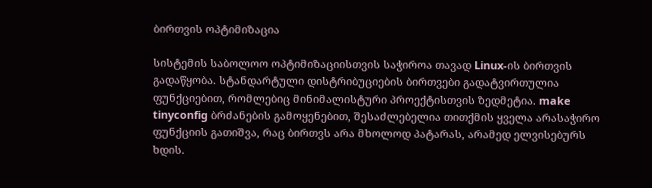ბირთვის ოპტიმიზაცია

სისტემის საბოლოო ოპტიმიზაციისთვის საჭიროა თავად Linux-ის ბირთვის გადაწყობა. სტანდარტული დისტრიბუციების ბირთვები გადატვირთულია ფუნქციებით, რომლებიც მინიმალისტური პროექტისთვის ზედმეტია. make tinyconfig ბრძანების გამოყენებით, შესაძლებელია თითქმის ყველა არასაჭირო ფუნქციის გათიშვა, რაც ბირთვს არა მხოლოდ პატარას, არამედ ელვისებურს ხდის.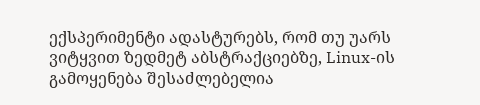ექსპერიმენტი ადასტურებს, რომ თუ უარს ვიტყვით ზედმეტ აბსტრაქციებზე, Linux-ის გამოყენება შესაძლებელია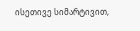ისეთივე სიმარტივით,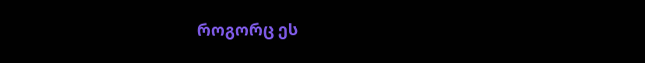როგორც ეს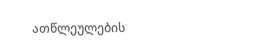ათწლეულების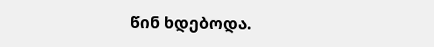წინ ხდებოდა.